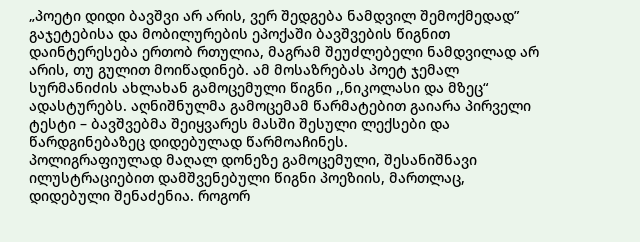„პოეტი დიდი ბავშვი არ არის, ვერ შედგება ნამდვილ შემოქმედად”
გაჯეტებისა და მობილურების ეპოქაში ბავშვების წიგნით დაინტერესება ერთობ რთულია, მაგრამ შეუძლებელი ნამდვილად არ არის, თუ გულით მოიწადინებ. ამ მოსაზრებას პოეტ ჯემალ სურმანიძის ახლახან გამოცემული წიგნი ,,ნიკოლასი და მზეც“ ადასტურებს. აღნიშნულმა გამოცემამ წარმატებით გაიარა პირველი ტესტი – ბავშვებმა შეიყვარეს მასში შესული ლექსები და წარდგინებაზეც დიდებულად წარმოაჩინეს.
პოლიგრაფიულად მაღალ დონეზე გამოცემული, შესანიშნავი ილუსტრაციებით დამშვენებული წიგნი პოეზიის, მართლაც, დიდებული შენაძენია. როგორ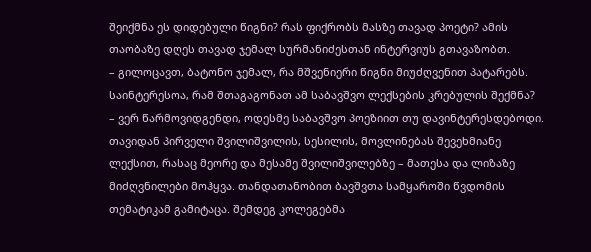შეიქმნა ეს დიდებული წიგნი? რას ფიქრობს მასზე თავად პოეტი? ამის თაობაზე დღეს თავად ჯემალ სურმანიძესთან ინტერვიუს გთავაზობთ.
– გილოცავთ, ბატონო ჯემალ, რა მშვენიერი წიგნი მიუძღვენით პატარებს. საინტერესოა, რამ შთაგაგონათ ამ საბავშვო ლექსების კრებულის შექმნა?
– ვერ წარმოვიდგენდი, ოდესმე საბავშვო პოეზიით თუ დავინტერესდებოდი. თავიდან პირველი შვილიშვილის, სესილის, მოვლინებას შევეხმიანე ლექსით, რასაც მეორე და მესამე შვილიშვილებზე – მათესა და ლიზაზე მიძღვნილები მოჰყვა. თანდათანობით ბავშვთა სამყაროში წვდომის თემატიკამ გამიტაცა. შემდეგ კოლეგებმა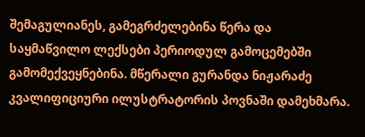შემაგულიანეს, გამეგრძელებინა წერა და საყმაწვილო ლექსები პერიოდულ გამოცემებში გამომექვეყნებინა. მწერალი გურანდა ნიჟარაძე კვალიფიციური ილუსტრატორის პოვნაში დამეხმარა.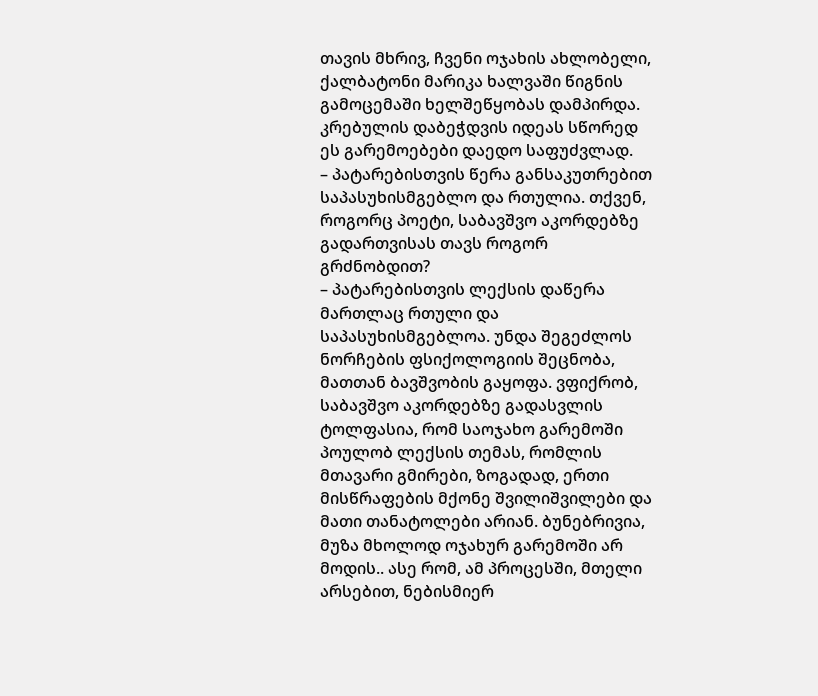თავის მხრივ, ჩვენი ოჯახის ახლობელი, ქალბატონი მარიკა ხალვაში წიგნის გამოცემაში ხელშეწყობას დამპირდა. კრებულის დაბეჭდვის იდეას სწორედ ეს გარემოებები დაედო საფუძვლად.
– პატარებისთვის წერა განსაკუთრებით საპასუხისმგებლო და რთულია. თქვენ, როგორც პოეტი, საბავშვო აკორდებზე გადართვისას თავს როგორ გრძნობდით?
– პატარებისთვის ლექსის დაწერა მართლაც რთული და საპასუხისმგებლოა. უნდა შეგეძლოს ნორჩების ფსიქოლოგიის შეცნობა, მათთან ბავშვობის გაყოფა. ვფიქრობ, საბავშვო აკორდებზე გადასვლის ტოლფასია, რომ საოჯახო გარემოში პოულობ ლექსის თემას, რომლის მთავარი გმირები, ზოგადად, ერთი მისწრაფების მქონე შვილიშვილები და მათი თანატოლები არიან. ბუნებრივია, მუზა მხოლოდ ოჯახურ გარემოში არ მოდის.. ასე რომ, ამ პროცესში, მთელი არსებით, ნებისმიერ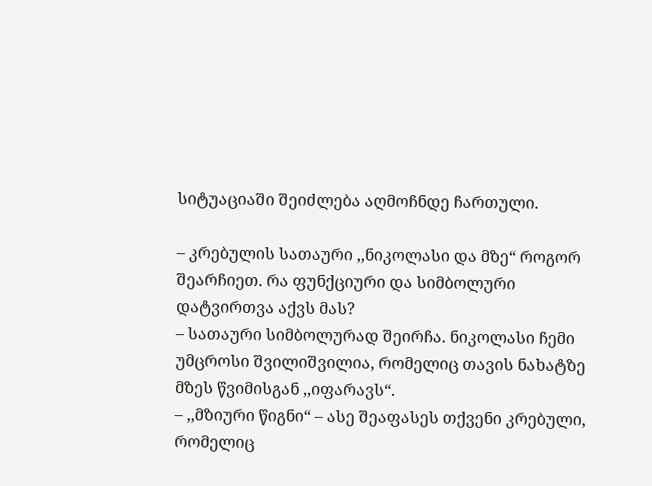სიტუაციაში შეიძლება აღმოჩნდე ჩართული.

– კრებულის სათაური ,,ნიკოლასი და მზე“ როგორ შეარჩიეთ. რა ფუნქციური და სიმბოლური დატვირთვა აქვს მას?
– სათაური სიმბოლურად შეირჩა. ნიკოლასი ჩემი უმცროსი შვილიშვილია, რომელიც თავის ნახატზე მზეს წვიმისგან ,,იფარავს“.
– ,,მზიური წიგნი“ – ასე შეაფასეს თქვენი კრებული, რომელიც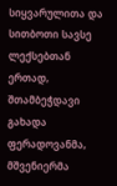სიყვარულითა და სითბოთი სავსე ლექსებთან ერთად, შთამბეჭდავი გახადა ფერადოვანმა, მშვენიერმა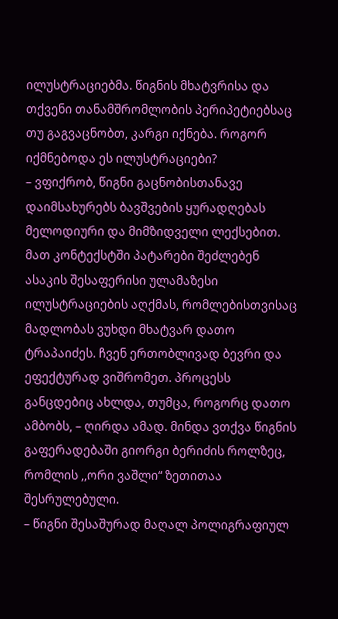ილუსტრაციებმა. წიგნის მხატვრისა და თქვენი თანამშრომლობის პერიპეტიებსაც თუ გაგვაცნობთ, კარგი იქნება. როგორ იქმნებოდა ეს ილუსტრაციები?
– ვფიქრობ, წიგნი გაცნობისთანავე დაიმსახურებს ბავშვების ყურადღებას მელოდიური და მიმზიდველი ლექსებით. მათ კონტექსტში პატარები შეძლებენ ასაკის შესაფერისი ულამაზესი ილუსტრაციების აღქმას, რომლებისთვისაც მადლობას ვუხდი მხატვარ დათო ტრაპაიძეს. ჩვენ ერთობლივად ბევრი და ეფექტურად ვიშრომეთ. პროცესს განცდებიც ახლდა, თუმცა, როგორც დათო ამბობს, – ღირდა ამად. მინდა ვთქვა წიგნის გაფერადებაში გიორგი ბერიძის როლზეც, რომლის ,,ორი ვაშლი“ ზეთითაა შესრულებული.
– წიგნი შესაშურად მაღალ პოლიგრაფიულ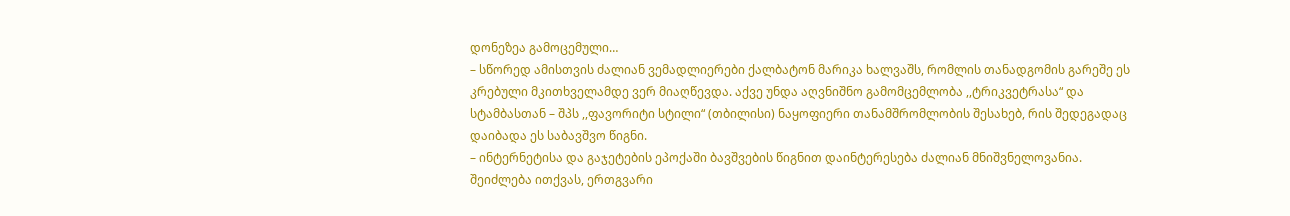დონეზეა გამოცემული…
– სწორედ ამისთვის ძალიან ვემადლიერები ქალბატონ მარიკა ხალვაშს, რომლის თანადგომის გარეშე ეს კრებული მკითხველამდე ვერ მიაღწევდა. აქვე უნდა აღვნიშნო გამომცემლობა ,,ტრიკვეტრასა“ და სტამბასთან – შპს ,,ფავორიტი სტილი“ (თბილისი) ნაყოფიერი თანამშრომლობის შესახებ, რის შედეგადაც დაიბადა ეს საბავშვო წიგნი.
– ინტერნეტისა და გაჯეტების ეპოქაში ბავშვების წიგნით დაინტერესება ძალიან მნიშვნელოვანია. შეიძლება ითქვას, ერთგვარი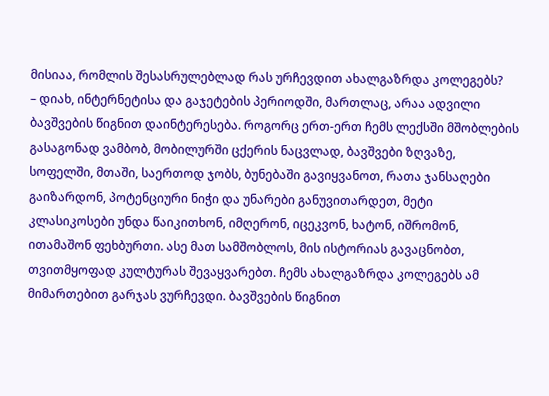მისიაა, რომლის შესასრულებლად რას ურჩევდით ახალგაზრდა კოლეგებს?
– დიახ, ინტერნეტისა და გაჯეტების პერიოდში, მართლაც, არაა ადვილი ბავშვების წიგნით დაინტერესება. როგორც ერთ-ერთ ჩემს ლექსში მშობლების გასაგონად ვამბობ, მობილურში ცქერის ნაცვლად, ბავშვები ზღვაზე, სოფელში, მთაში, საერთოდ ჯობს, ბუნებაში გავიყვანოთ, რათა ჯანსაღები გაიზარდონ, პოტენციური ნიჭი და უნარები განუვითარდეთ, მეტი კლასიკოსები უნდა წაიკითხონ, იმღერონ, იცეკვონ, ხატონ, იშრომონ, ითამაშონ ფეხბურთი. ასე მათ სამშობლოს, მის ისტორიას გავაცნობთ, თვითმყოფად კულტურას შევაყვარებთ. ჩემს ახალგაზრდა კოლეგებს ამ მიმართებით გარჯას ვურჩევდი. ბავშვების წიგნით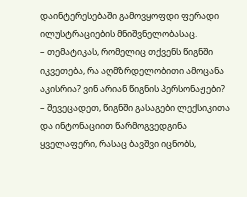დაინტერესებაში გამოვყოფდი ფერადი ილუსტრაციების მნიშვნელობასაც.
– თემატიკას, რომელიც თქვენს წიგნში იკვეთება, რა აღმზრდელობითი ამოცანა აკისრია? ვინ არიან წიგნის პერსონაჟები?
– შევეცადეთ, წიგნში გასაგები ლექსიკითა და ინტონაციით წარმოგვედგინა ყველაფერი, რასაც ბავშვი იცნობს,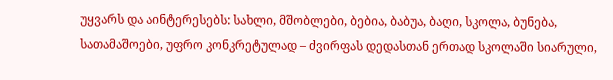უყვარს და აინტერესებს: სახლი, მშობლები, ბებია, ბაბუა, ბაღი, სკოლა, ბუნება, სათამაშოები, უფრო კონკრეტულად – ძვირფას დედასთან ერთად სკოლაში სიარული,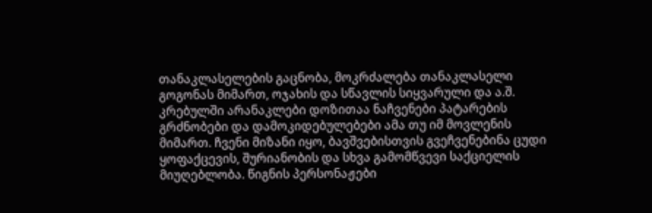თანაკლასელების გაცნობა, მოკრძალება თანაკლასელი გოგონას მიმართ, ოჯახის და სწავლის სიყვარული და ა.შ. კრებულში არანაკლები დოზითაა ნაჩვენები პატარების გრძნობები და დამოკიდებულებები ამა თუ იმ მოვლენის მიმართ. ჩვენი მიზანი იყო, ბავშვებისთვის გვეჩვენებინა ცუდი ყოფაქცევის, შურიანობის და სხვა გამომწვევი საქციელის მიუღებლობა. წიგნის პერსონაჟები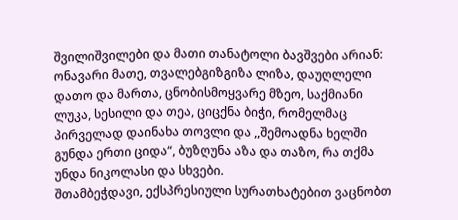შვილიშვილები და მათი თანატოლი ბავშვები არიან: ონავარი მათე, თვალებგიზგიზა ლიზა, დაუღლელი დათო და მართა, ცნობისმოყვარე მზეო, საქმიანი ლუკა, სესილი და თეა, ციცქნა ბიჭი, რომელმაც პირველად დაინახა თოვლი და ,,შემოადნა ხელში გუნდა ერთი ციდა“, ბუზღუნა აზა და თაზო, რა თქმა უნდა ნიკოლასი და სხვები.
შთამბეჭდავი, ექსპრესიული სურათხატებით ვაცნობთ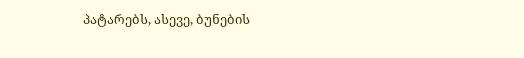პატარებს, ასევე, ბუნების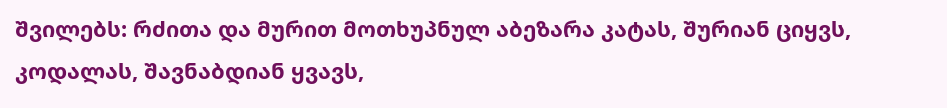შვილებს: რძითა და მურით მოთხუპნულ აბეზარა კატას, შურიან ციყვს, კოდალას, შავნაბდიან ყვავს,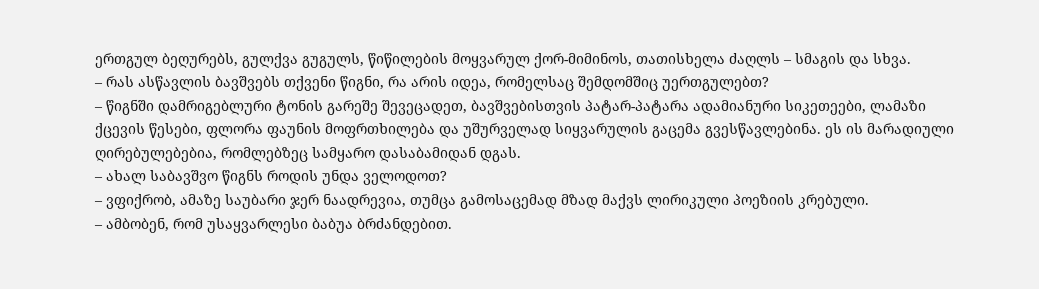ერთგულ ბეღურებს, გულქვა გუგულს, წიწილების მოყვარულ ქორ-მიმინოს, თათისხელა ძაღლს – სმაგის და სხვა.
– რას ასწავლის ბავშვებს თქვენი წიგნი, რა არის იდეა, რომელსაც შემდომშიც უერთგულებთ?
– წიგნში დამრიგებლური ტონის გარეშე შევეცადეთ, ბავშვებისთვის პატარ-პატარა ადამიანური სიკეთეები, ლამაზი ქცევის წესები, ფლორა ფაუნის მოფრთხილება და უშურველად სიყვარულის გაცემა გვესწავლებინა. ეს ის მარადიული ღირებულებებია, რომლებზეც სამყარო დასაბამიდან დგას.
– ახალ საბავშვო წიგნს როდის უნდა ველოდოთ?
– ვფიქრობ, ამაზე საუბარი ჯერ ნაადრევია, თუმცა გამოსაცემად მზად მაქვს ლირიკული პოეზიის კრებული.
– ამბობენ, რომ უსაყვარლესი ბაბუა ბრძანდებით.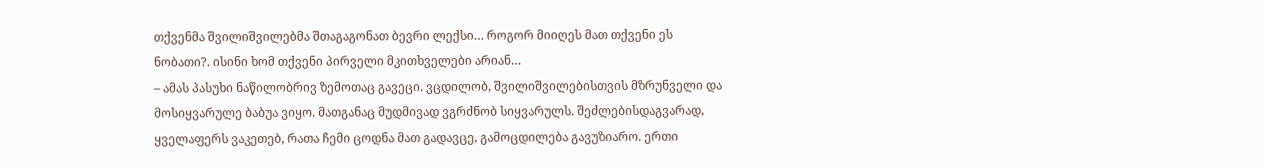თქვენმა შვილიშვილებმა შთაგაგონათ ბევრი ლექსი… როგორ მიიღეს მათ თქვენი ეს ნობათი?. ისინი ხომ თქვენი პირველი მკითხველები არიან…
– ამას პასუხი ნაწილობრივ ზემოთაც გავეცი. ვცდილობ, შვილიშვილებისთვის მზრუნველი და მოსიყვარულე ბაბუა ვიყო. მათგანაც მუდმივად ვგრძნობ სიყვარულს. შეძლებისდაგვარად, ყველაფერს ვაკეთებ, რათა ჩემი ცოდნა მათ გადავცე, გამოცდილება გავუზიარო. ერთი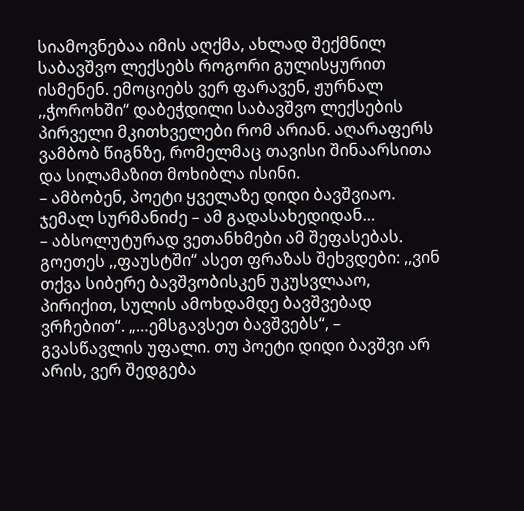სიამოვნებაა იმის აღქმა, ახლად შექმნილ საბავშვო ლექსებს როგორი გულისყურით ისმენენ. ემოციებს ვერ ფარავენ, ჟურნალ ,,ჭოროხში“ დაბეჭდილი საბავშვო ლექსების პირველი მკითხველები რომ არიან. აღარაფერს ვამბობ წიგნზე, რომელმაც თავისი შინაარსითა და სილამაზით მოხიბლა ისინი.
– ამბობენ, პოეტი ყველაზე დიდი ბავშვიაო. ჯემალ სურმანიძე – ამ გადასახედიდან…
– აბსოლუტურად ვეთანხმები ამ შეფასებას. გოეთეს ,,ფაუსტში“ ასეთ ფრაზას შეხვდები: ,,ვინ თქვა სიბერე ბავშვობისკენ უკუსვლააო, პირიქით, სულის ამოხდამდე ბავშვებად ვრჩებით“. „…ემსგავსეთ ბავშვებს“, – გვასწავლის უფალი. თუ პოეტი დიდი ბავშვი არ არის, ვერ შედგება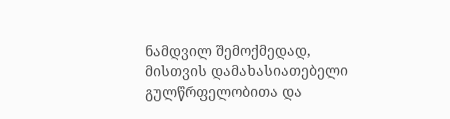ნამდვილ შემოქმედად, მისთვის დამახასიათებელი გულწრფელობითა და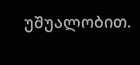უშუალობით.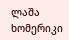ლაშა ხომერიკი